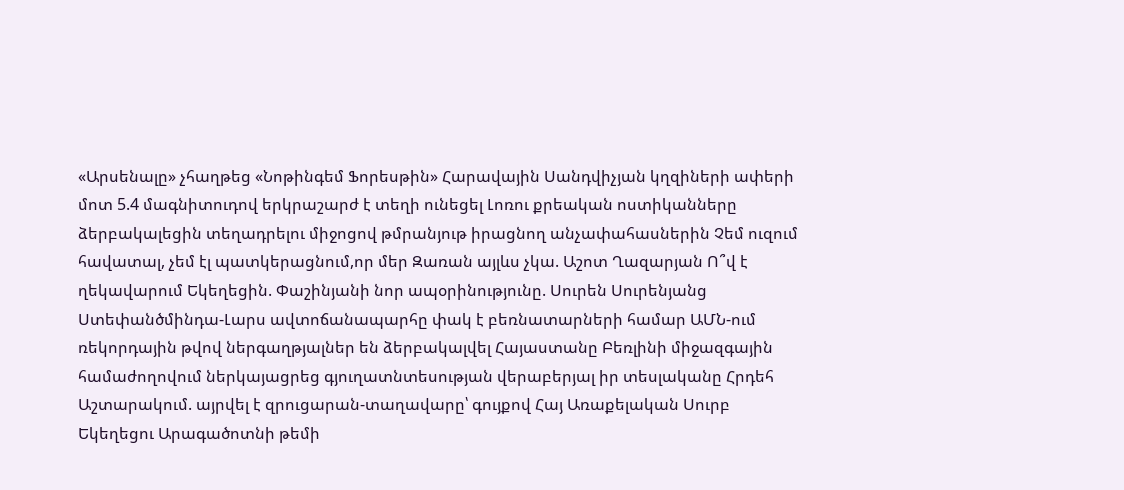«Արսենալը» չհաղթեց «Նոթինգեմ Ֆորեսթին» Հարավային Սանդվիչյան կղզիների ափերի մոտ 5.4 մագնիտուդով երկրաշարժ է տեղի ունեցել Լոռու քրեական ոստիկանները ձերբակալեցին տեղադրելու միջոցով թմրանյութ իրացնող անչափահասներին Չեմ ուզում հավատալ, չեմ էլ պատկերացնում,որ մեր Զառան այլևս չկա. Աշոտ Ղազարյան Ո՞վ է ղեկավարում Եկեղեցին. Փաշինյանի նոր ապօրինությունը. Սուրեն Սուրենյանց Ստեփանծմինդա-Լարս ավտոճանապարհը փակ է բեռնատարների համար ԱՄՆ-ում ռեկորդային թվով ներգաղթյալներ են ձերբակալվել Հայաստանը Բեռլինի միջազգային համաժողովում ներկայացրեց գյուղատնտեսության վերաբերյալ իր տեսլականը Հրդեհ Աշտարակում. այրվել է զրուցարան-տաղավարը՝ գույքով Հայ Առաքելական Սուրբ Եկեղեցու Արագածոտնի թեմի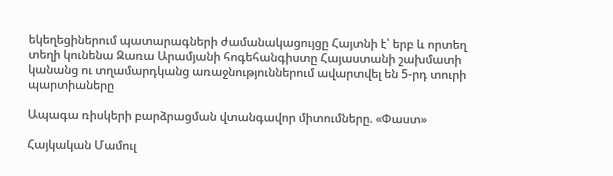եկեղեցիներում պատարագների ժամանակացույցը Հայտնի է՝ երբ և որտեղ տեղի կունենա Զառա Արամյանի հոգեհանգիստը Հայաստանի շախմատի կանանց ու տղամարդկանց առաջնություններում ավարտվել են 5-րդ տուրի պարտիաները

Ապագա ռիսկերի բարձրացման վտանգավոր միտումները. «Փաստ»

Հայկական Մամուլ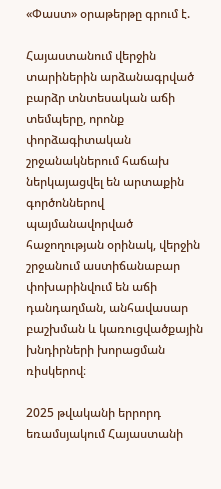«Փաստ» օրաթերթը գրում է.

Հայաստանում վերջին տարիներին արձանագրված բարձր տնտեսական աճի տեմպերը, որոնք փորձագիտական շրջանակներում հաճախ ներկայացվել են արտաքին գործոններով պայմանավորված հաջողության օրինակ, վերջին շրջանում աստիճանաբար փոխարինվում են աճի դանդաղման, անհավասար բաշխման և կառուցվածքային խնդիրների խորացման ռիսկերով։

2025 թվականի երրորդ եռամսյակում Հայաստանի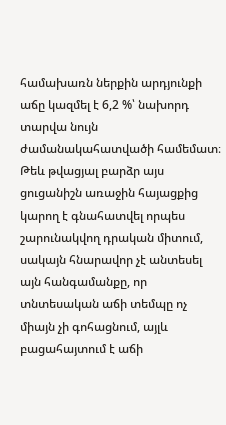համախառն ներքին արդյունքի աճը կազմել է 6,2 %՝ նախորդ տարվա նույն ժամանակահատվածի համեմատ։ Թեև թվացյալ բարձր այս ցուցանիշն առաջին հայացքից կարող է գնահատվել որպես շարունակվող դրական միտում, սակայն հնարավոր չէ անտեսել այն հանգամանքը, որ տնտեսական աճի տեմպը ոչ միայն չի գոհացնում, այլև բացահայտում է աճի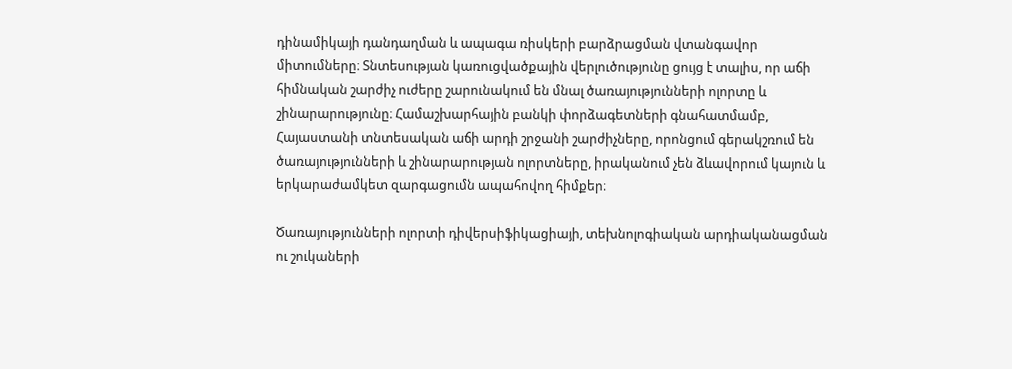դինամիկայի դանդաղման և ապագա ռիսկերի բարձրացման վտանգավոր միտումները։ Տնտեսության կառուցվածքային վերլուծությունը ցույց է տալիս, որ աճի հիմնական շարժիչ ուժերը շարունակում են մնալ ծառայությունների ոլորտը և շինարարությունը։ Համաշխարհային բանկի փորձագետների գնահատմամբ, Հայաստանի տնտեսական աճի արդի շրջանի շարժիչները, որոնցում գերակշռում են ծառայությունների և շինարարության ոլորտները, իրականում չեն ձևավորում կայուն և երկարաժամկետ զարգացումն ապահովող հիմքեր։

Ծառայությունների ոլորտի դիվերսիֆիկացիայի, տեխնոլոգիական արդիականացման ու շուկաների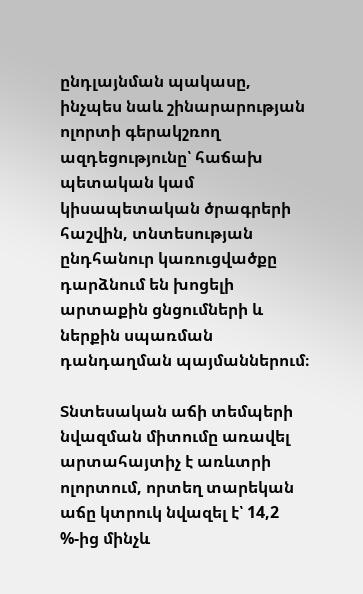ընդլայնման պակասը, ինչպես նաև շինարարության ոլորտի գերակշռող ազդեցությունը՝ հաճախ պետական կամ կիսապետական ծրագրերի հաշվին, տնտեսության ընդհանուր կառուցվածքը դարձնում են խոցելի արտաքին ցնցումների և ներքին սպառման դանդաղման պայմաններում։

Տնտեսական աճի տեմպերի նվազման միտումը առավել արտահայտիչ է առևտրի ոլորտում, որտեղ տարեկան աճը կտրուկ նվազել է՝ 14,2 %-ից մինչև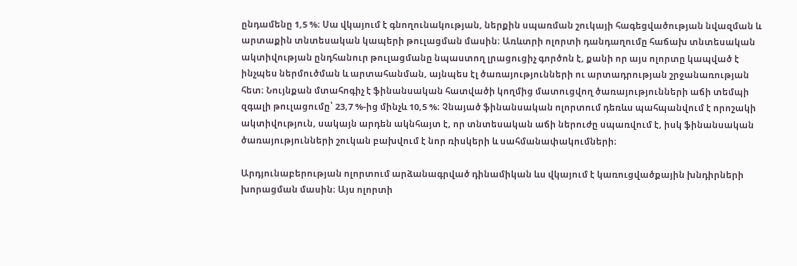ընդամենը 1,5 %։ Սա վկայում է գնողունակության, ներքին սպառման շուկայի հագեցվածության նվազման և արտաքին տնտեսական կապերի թուլացման մասին։ Առևտրի ոլորտի դանդաղումը հաճախ տնտեսական ակտիվության ընդհանուր թուլացմանը նպաստող լրացուցիչ գործոն է, քանի որ այս ոլորտը կապված է ինչպես ներմուծման և արտահանման, այնպես էլ ծառայությունների ու արտադրության շրջանառության հետ։ Նույնքան մտահոգիչ է ֆինանսական հատվածի կողմից մատուցվող ծառայությունների աճի տեմպի զգալի թուլացումը՝ 23,7 %-ից մինչև 10,5 %։ Չնայած ֆինանսական ոլորտում դեռևս պահպանվում է որոշակի ակտիվություն, սակայն արդեն ակնհայտ է, որ տնտեսական աճի ներուժը սպառվում է, իսկ ֆինանսական ծառայությունների շուկան բախվում է նոր ռիսկերի և սահմանափակումների։

Արդյունաբերության ոլորտում արձանագրված դինամիկան ևս վկայում է կառուցվածքային խնդիրների խորացման մասին։ Այս ոլորտի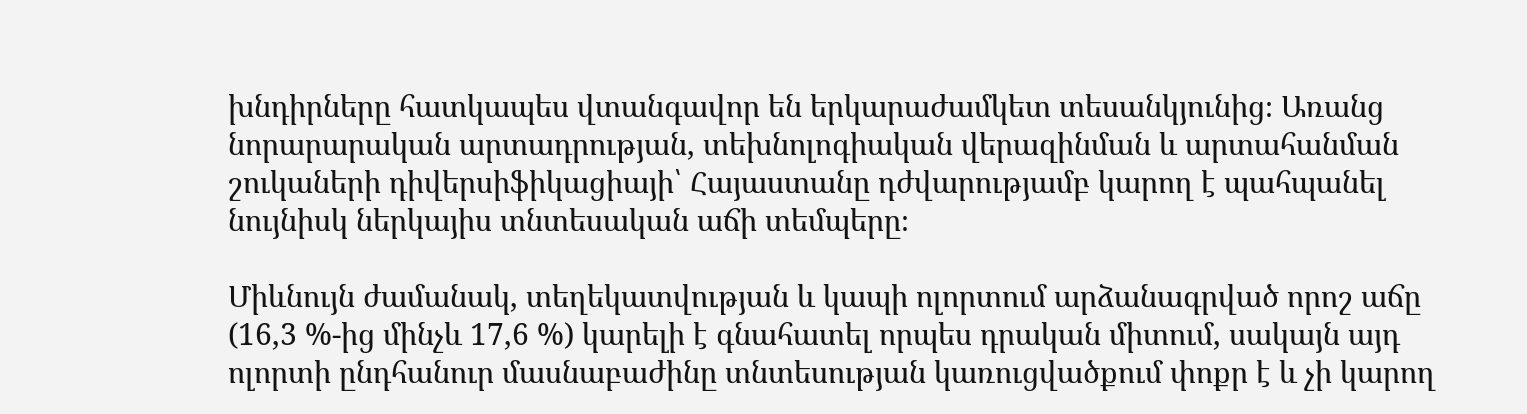խնդիրները հատկապես վտանգավոր են երկարաժամկետ տեսանկյունից։ Առանց նորարարական արտադրության, տեխնոլոգիական վերազինման և արտահանման շուկաների դիվերսիֆիկացիայի՝ Հայաստանը դժվարությամբ կարող է պահպանել նույնիսկ ներկայիս տնտեսական աճի տեմպերը։

Միևնույն ժամանակ, տեղեկատվության և կապի ոլորտում արձանագրված որոշ աճը (16,3 %-ից մինչև 17,6 %) կարելի է գնահատել որպես դրական միտում, սակայն այդ ոլորտի ընդհանուր մասնաբաժինը տնտեսության կառուցվածքում փոքր է և չի կարող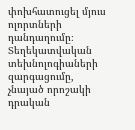փոխհատուցել մյուս ոլորտների դանդաղումը։ Տեղեկատվական տեխնոլոգիաների զարգացումը, չնայած որոշակի դրական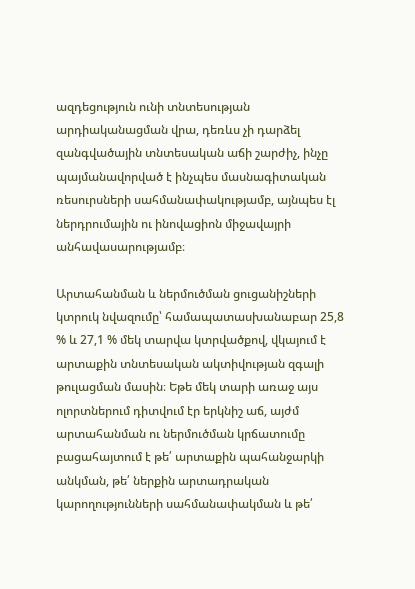ազդեցություն ունի տնտեսության արդիականացման վրա, դեռևս չի դարձել զանգվածային տնտեսական աճի շարժիչ, ինչը պայմանավորված է ինչպես մասնագիտական ռեսուրսների սահմանափակությամբ, այնպես էլ ներդրումային ու ինովացիոն միջավայրի անհավասարությամբ։

Արտահանման և ներմուծման ցուցանիշների կտրուկ նվազումը՝ համապատասխանաբար 25,8 % և 27,1 % մեկ տարվա կտրվածքով, վկայում է արտաքին տնտեսական ակտիվության զգալի թուլացման մասին։ Եթե մեկ տարի առաջ այս ոլորտներում դիտվում էր երկնիշ աճ, այժմ արտահանման ու ներմուծման կրճատումը բացահայտում է թե՛ արտաքին պահանջարկի անկման, թե՛ ներքին արտադրական կարողությունների սահմանափակման և թե՛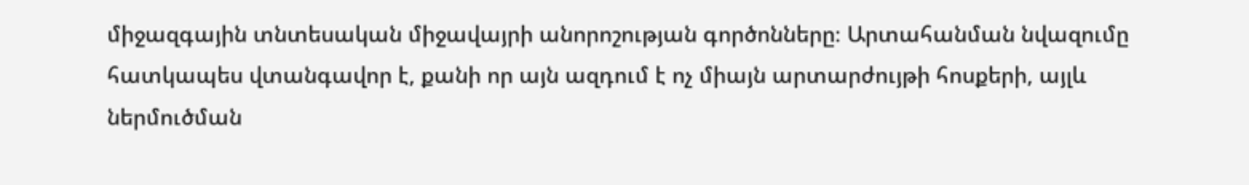միջազգային տնտեսական միջավայրի անորոշության գործոնները։ Արտահանման նվազումը հատկապես վտանգավոր է, քանի որ այն ազդում է ոչ միայն արտարժույթի հոսքերի, այլև ներմուծման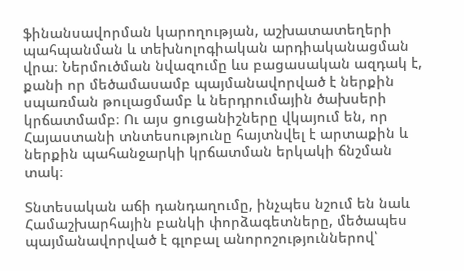ֆինանսավորման կարողության, աշխատատեղերի պահպանման և տեխնոլոգիական արդիականացման վրա։ Ներմուծման նվազումը ևս բացասական ազդակ է, քանի որ մեծամասամբ պայմանավորված է ներքին սպառման թուլացմամբ և ներդրումային ծախսերի կրճատմամբ։ Ու այս ցուցանիշները վկայում են, որ Հայաստանի տնտեսությունը հայտնվել է արտաքին և ներքին պահանջարկի կրճատման երկակի ճնշման տակ։

Տնտեսական աճի դանդաղումը, ինչպես նշում են նաև Համաշխարհային բանկի փորձագետները, մեծապես պայմանավորված է գլոբալ անորոշություններով՝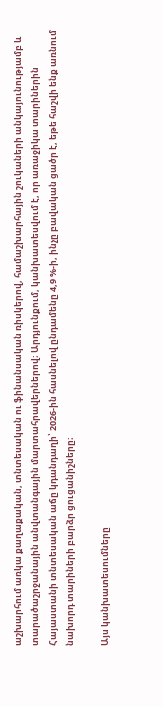աշխարհում առկա քաղաքական, տնտեսական ու ֆինանսական ռիսկերով, համաշխարհային շուկաների անկայունությամբ և տարածաշրջանային անվտանգային մարտահրավերներով։ Արդյունքում, կանխատեսվում է, որ առաջիկա տարիներին Հայաստանի տնտեսական աճը կդանդաղի՝ 2026-ին հասնելով ընդամենը 4,9 %-ի, ինչը բավական ցածր է, եթե հաշվի ենք առնում նախորդ տարիների բարձր ցուցանիշները։

Այս կանխատեսումները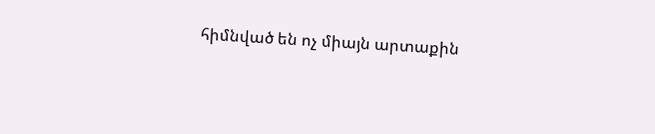հիմնված են ոչ միայն արտաքին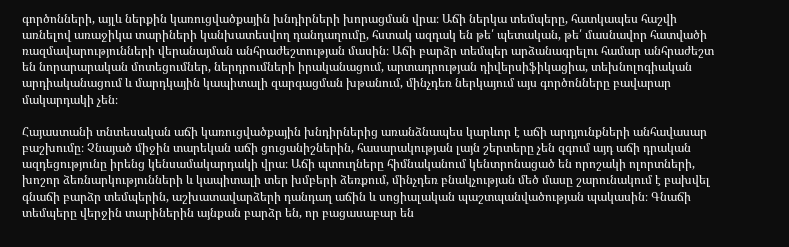գործոնների, այլև ներքին կառուցվածքային խնդիրների խորացման վրա։ Աճի ներկա տեմպերը, հատկապես հաշվի առնելով առաջիկա տարիների կանխատեսվող դանդաղումը, հստակ ազդակ են թե՛ պետական, թե՛ մասնավոր հատվածի ռազմավարությունների վերանայման անհրաժեշտության մասին։ Աճի բարձր տեմպեր արձանագրելու համար անհրաժեշտ են նորարարական մոտեցումներ, ներդրումների իրականացում, արտադրության դիվերսիֆիկացիա, տեխնոլոգիական արդիականացում և մարդկային կապիտալի զարգացման խթանում, մինչդեռ ներկայում այս գործոնները բավարար մակարդակի չեն։

Հայաստանի տնտեսական աճի կառուցվածքային խնդիրներից առանձնապես կարևոր է աճի արդյունքների անհավասար բաշխումը։ Չնայած միջին տարեկան աճի ցուցանիշներին, հասարակության լայն շերտերը չեն զգում այդ աճի դրական ազդեցությունը իրենց կենսամակարդակի վրա։ Աճի պտուղները հիմնականում կենտրոնացած են որոշակի ոլորտների, խոշոր ձեռնարկությունների և կապիտալի տեր խմբերի ձեռքում, մինչդեռ բնակչության մեծ մասը շարունակում է բախվել գնաճի բարձր տեմպերին, աշխատավարձերի դանդաղ աճին և սոցիալական պաշտպանվածության պակասին։ Գնաճի տեմպերը վերջին տարիներին այնքան բարձր են, որ բացասաբար են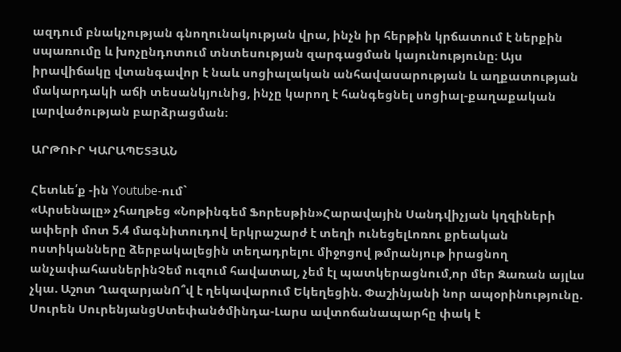ազդում բնակչության գնողունակության վրա, ինչն իր հերթին կրճատում է ներքին սպառումը և խոչընդոտում տնտեսության զարգացման կայունությունը։ Այս իրավիճակը վտանգավոր է նաև սոցիալական անհավասարության և աղքատության մակարդակի աճի տեսանկյունից, ինչը կարող է հանգեցնել սոցիալ-քաղաքական լարվածության բարձրացման։

ԱՐԹՈՒՐ ԿԱՐԱՊԵՏՅԱՆ

Հետևե՛ք -ին Youtube-ում`
«Արսենալը» չհաղթեց «Նոթինգեմ Ֆորեսթին»Հարավային Սանդվիչյան կղզիների ափերի մոտ 5.4 մագնիտուդով երկրաշարժ է տեղի ունեցելԼոռու քրեական ոստիկանները ձերբակալեցին տեղադրելու միջոցով թմրանյութ իրացնող անչափահասներինՉեմ ուզում հավատալ, չեմ էլ պատկերացնում,որ մեր Զառան այլևս չկա. Աշոտ ՂազարյանՈ՞վ է ղեկավարում Եկեղեցին. Փաշինյանի նոր ապօրինությունը. Սուրեն ՍուրենյանցՍտեփանծմինդա-Լարս ավտոճանապարհը փակ է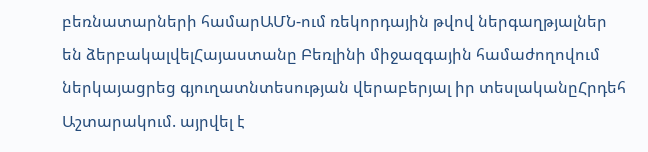բեռնատարների համարԱՄՆ-ում ռեկորդային թվով ներգաղթյալներ են ձերբակալվելՀայաստանը Բեռլինի միջազգային համաժողովում ներկայացրեց գյուղատնտեսության վերաբերյալ իր տեսլականըՀրդեհ Աշտարակում. այրվել է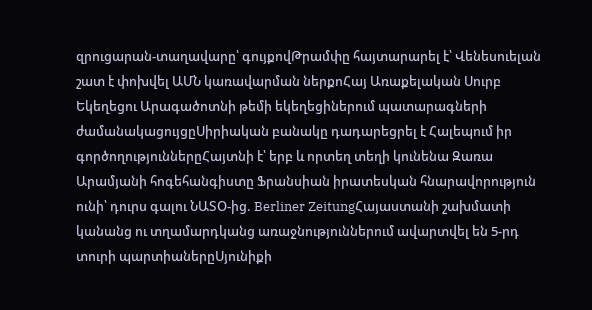զրուցարան-տաղավարը՝ գույքովԹրամփը հայտարարել է՝ Վենեսուելան շատ է փոխվել ԱՄՆ կառավարման ներքոՀայ Առաքելական Սուրբ Եկեղեցու Արագածոտնի թեմի եկեղեցիներում պատարագների ժամանակացույցըՍիրիական բանակը դադարեցրել է Հալեպում իր գործողություններըՀայտնի է՝ երբ և որտեղ տեղի կունենա Զառա Արամյանի հոգեհանգիստը Ֆրանսիան իրատեսկան հնարավորություն ունի՝ դուրս գալու ՆԱՏՕ-ից. Berliner ZeitungՀայաստանի շախմատի կանանց ու տղամարդկանց առաջնություններում ավարտվել են 5-րդ տուրի պարտիաներըՍյունիքի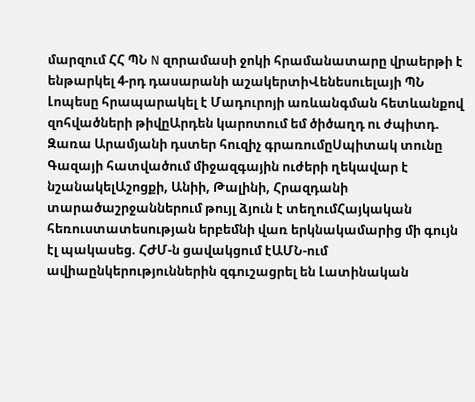մարզում ՀՀ ՊՆ N զորամասի ջոկի հրամանատարը վրաերթի է ենթարկել 4-րդ դասարանի աշակերտիՎենեսուելայի ՊՆ Լոպեսը հրապարակել է Մադուրոյի առևանգման հետևանքով զոհվածների թիվըԱրդեն կարոտում եմ ծիծաղդ ու ժպիտդ. Զառա Արամյանի դստեր հուզիչ գրառումըՍպիտակ տունը Գազայի հատվածում միջազգային ուժերի ղեկավար է նշանակելԱշոցքի, Անիի, Թալինի, Հրազդանի տարածաշրջաններում թույլ ձյուն է տեղումՀայկական հեռուստատեսության երբեմնի վառ երկնակամարից մի գույն էլ պակասեց. ՀԺՄ-ն ցավակցում էԱՄՆ-ում ավիաընկերություններին զգուշացրել են Լատինական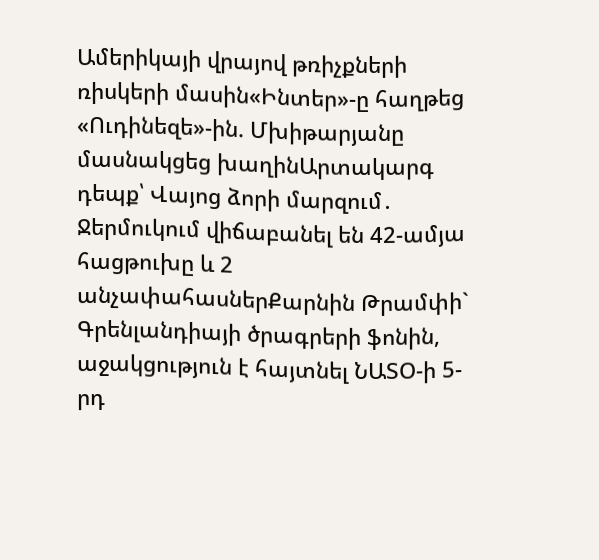Ամերիկայի վրայով թռիչքների ռիսկերի մասին«Ինտեր»-ը հաղթեց «Ուդինեզե»-ին. Մխիթարյանը մասնակցեց խաղինԱրտակարգ դեպք՝ Վայոց ձորի մարզում․ Ջերմուկում վիճաբանել են 42-ամյա հացթուխը և 2 անչափահասներՔարնին Թրամփի` Գրենլանդիայի ծրագրերի ֆոնին, աջակցություն է հայտնել ՆԱՏՕ-ի 5-րդ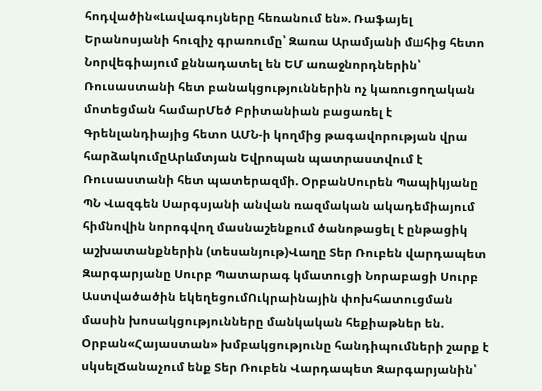հոդվածին«Լավագույները հեռանում են». Ռաֆայել Երանոսյանի հուզիչ գրառումը՝ Զառա Արամյանի մшհից հետո Նորվեգիայում քննադատել են ԵՄ առաջնորդներին՝ Ռուսաստանի հետ բանակցություններին ոչ կառուցողական մոտեցման համարՄեծ Բրիտանիան բացառել է Գրենլանդիայից հետո ԱՄՆ-ի կողմից թագավորության վրա հարձակումըԱրևմտյան Եվրոպան պատրաստվում է Ռուսաստանի հետ պատերազմի. ՕրբանՍուրեն Պապիկյանը ՊՆ Վազգեն Սարգսյանի անվան ռազմական ակադեմիայում հիմնովին նորոգվող մասնաշենքում ծանոթացել է ընթացիկ աշխատանքներին (տեսանյութ)Վաղը Տեր Ռուբեն վարդապետ Զարգարյանը Սուրբ Պատարագ կմատուցի Նորաբացի Սուրբ Աստվածածին եկեղեցումՈւկրաինային փոխհատուցման մասին խոսակցությունները մանկական հեքիաթներ են. Օրբան«Հայաստան» խմբակցությունը հանդիպումների շարք է սկսելՃանաչում ենք Տեր Ռուբեն Վարդապետ Զարգարյանին՝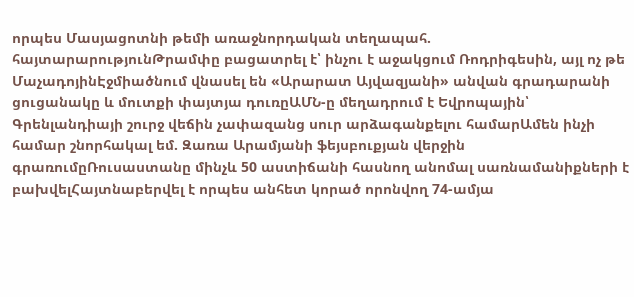որպես Մասյացոտնի թեմի առաջնորդական տեղապահ. հայտարարությունԹրամփը բացատրել է՝ ինչու է աջակցում Ռոդրիգեսին, այլ ոչ թե ՄաչադոյինԷջմիածնում վնասել են «Արարատ Այվազյանի» անվան գրադարանի ցուցանակը և մուտքի փայտյա դուռըԱՄՆ-ը մեղադրում է Եվրոպային՝ Գրենլանդիայի շուրջ վեճին չափազանց սուր արձագանքելու համարԱմեն ինչի համար շնորհակալ եմ. Զառա Արամյանի ֆեյսբուքյան վերջին գրառումըՌուսաստանը մինչև 50 աստիճանի հասնող անոմալ սառնամանիքների է բախվելՀայտնաբերվել է որպես անհետ կորած որոնվող 74-ամյա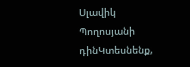Սլավիկ Պողոսյանի դինԿտեսնենք,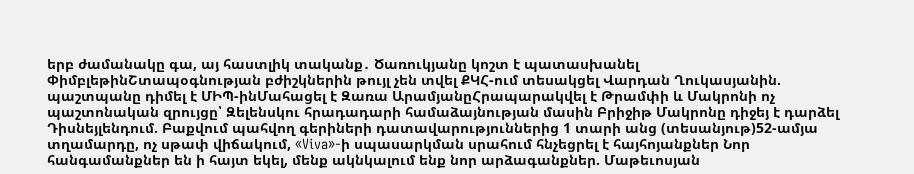երբ ժամանակը գա, այ հաստլիկ տականք․ Ծառուկյանը կոշտ է պատասխանել ՓիմբլեթինՇտապօգնության բժիշկներին թույլ չեն տվել ՔԿՀ-ում տեսակցել Վարդան Ղուկասյանին. պաշտպանը դիմել է ՄԻՊ-ինՄահացել է Զառա ԱրամյանըՀրապարակվել է Թրամփի և Մակրոնի ոչ պաշտոնական զրույցը՝ Զելենսկու հրադադարի համաձայնության մասին Բրիջիթ Մակրոնը դիջեյ է դարձել Դիսնեյլենդում. Բաքվում պահվող գերիների դատավարություններից 1 տարի անց (տեսանյութ)52-ամյա տղամարդը, ոչ սթափ վիճակում, «Viva»-ի սպասարկման սրահում հնչեցրել է հայհոյանքներ Նոր հանգամանքներ են ի հայտ եկել, մենք ակնկալում ենք նոր արձագանքներ. Մաթեւոսյան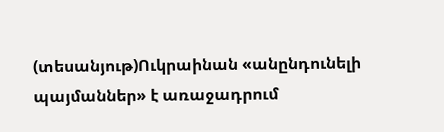(տեսանյութ)Ուկրաինան «անընդունելի պայմաններ» է առաջադրում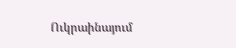Ուկրաինայում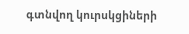գտնվող կուրսկցիների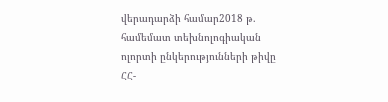վերադարձի համար2018 թ. համեմատ տեխնոլոգիական ոլորտի ընկերությունների թիվը ՀՀ-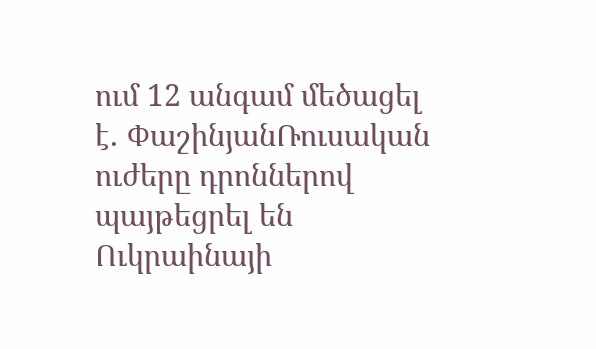ում 12 անգամ մեծացել է․ ՓաշինյանՌուսական ուժերը դրոններով պայթեցրել են Ուկրաինայի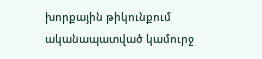խորքային թիկունքում ականապատված կամուրջ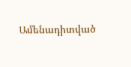Ամենադիտված